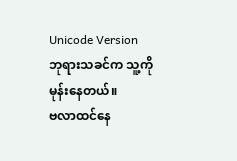Unicode Version
ဘုရားသခင်က သူ့ကိုမုန်းနေတယ်။
ဗလာထင်နေ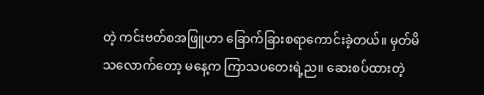တဲ့ ကင်းဗတ်စအဖြူဟာ ခြောက်ခြားစရာကောင်းခဲ့တယ်။ မှတ်မိသလောက်တော့ မနေ့က ကြာသပတေးရဲ့ည။ ဆေးစပ်ထားတဲ့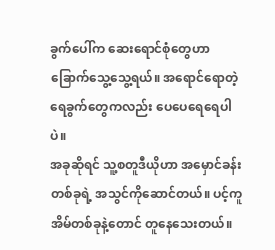ခွက်ပေါ်က ဆေးရောင်စုံတွေဟာ ခြောက်သွေ့သွေ့ရယ်။ အရောင်ရောတဲ့ ရေခွက်တွေကလည်း ပေပေရေရေပါပဲ။
အခုဆိုရင် သူ့စတူဒီယိုဟာ အမှောင်ခန်းတစ်ခုရဲ့ အသွင်ကိုဆောင်တယ်။ ပင့်ကူအိမ်တစ်ခုနဲ့တောင် တူနေသေးတယ်။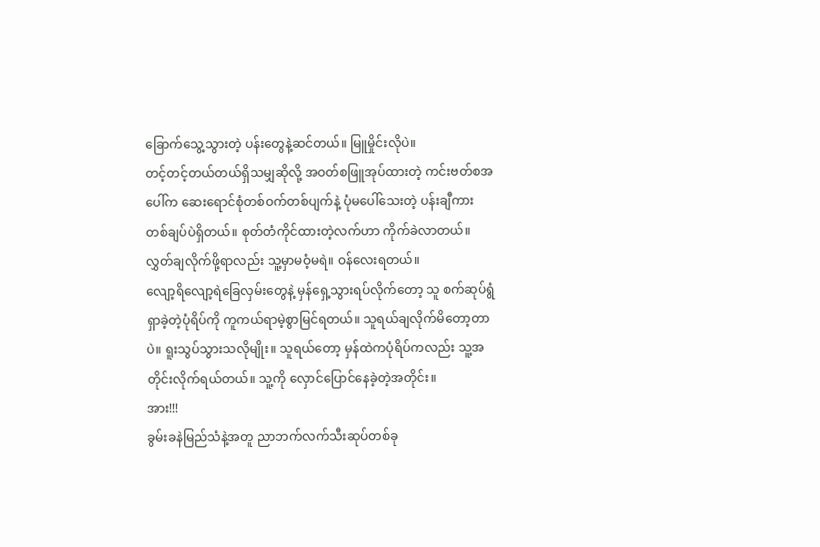ခြောက်သွေ့သွားတဲ့ ပန်းတွေနဲ့ဆင်တယ်။ မြူမှိုင်းလိုပဲ။
တင့်တင့်တယ်တယ်ရှိသမျှဆိုလို့ အဝတ်စဖြူအုပ်ထားတဲ့ ကင်းဗတ်စအပေါ်က ဆေးရောင်စုံတစ်ဝက်တစ်ပျက်နဲ့ ပုံမပေါ်သေးတဲ့ ပန်းချီကားတစ်ချပ်ပဲရှိတယ်။ စုတ်တံကိုင်ထားတဲ့လက်ဟာ ကိုက်ခဲလာတယ်။ လွှတ်ချလိုက်ဖို့ရာလည်း သူ့မှာမဝံ့မရဲ။ ဝန်လေးရတယ်။
လျော့ရိလျော့ရဲခြေလှမ်းတွေနဲ့ မှန်ရှေ့သွားရပ်လိုက်တော့ သူ စက်ဆုပ်ရွံရှာခဲ့တဲ့ပုံရိပ်ကို ကူကယ်ရာမဲ့စွာမြင်ရတယ်။ သူရယ်ချလိုက်မိတော့တာပဲ။ ရူးသွပ်သွားသလိုမျိုး။ သူရယ်တော့ မှန်ထဲကပုံရိပ်ကလည်း သူ့အတိုင်းလိုက်ရယ်တယ်။ သူ့ကို လှောင်ပြောင်နေခဲ့တဲ့အတိုင်း။
အား!!!
ခွမ်းခနဲမြည်သံနဲ့အတူ ညာဘက်လက်သီးဆုပ်တစ်ခု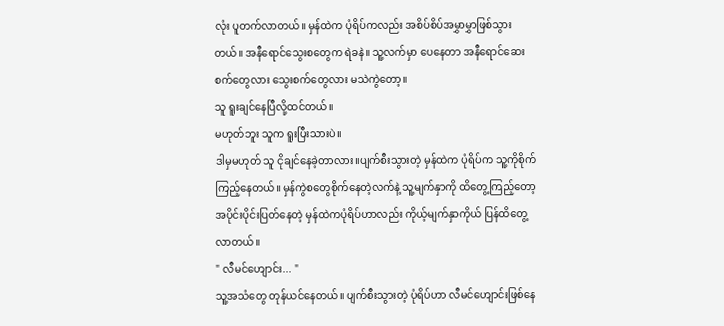လုံး ပူတက်လာတယ်။ မှန်ထဲက ပုံရိပ်ကလည်း အစိပ်စိပ်အမွှာမွှာဖြစ်သွားတယ်။ အနီရောင်သွေးစတွေက ရဲခနဲ။ သူ့လက်မှာ ပေနေတာ အနီရောင်ဆေးစက်တွေလား သွေးစက်တွေလား မသဲကွဲတော့။
သူ ရူးချင်နေပြီလို့ထင်တယ်။
မဟုတ်ဘူး သူက ရူးပြီးသားပဲ။
ဒါမှမဟုတ် သူ ငိုချင်နေခဲ့တာလား။ပျက်စီးသွားတဲ့ မှန်ထဲက ပုံရိပ်က သူ့ကိုစိုက်ကြည့်နေတယ်။ မှန်ကွဲစတွေစိုက်နေတဲ့လက်နဲ့ သူ့မျက်နှာကို ထိတွေ့ကြည့်တော့ အပိုင်းပိုင်းပြတ်နေတဲ့ မှန်ထဲကပုံရိပ်ဟာလည်း ကိုယ့်မျက်နှာကိုယ် ပြန်ထိတွေ့လာတယ်။
" လီမင်ဟျောင်း... "
သူ့အသံတွေ တုန်ယင်နေတယ်။ ပျက်စီးသွားတဲ့ ပုံရိပ်ဟာ လီမင်ဟျောင်းဖြစ်နေ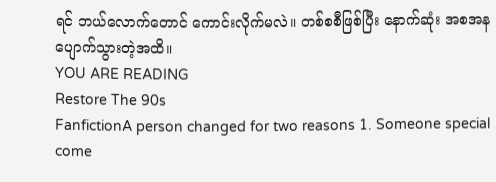ရင် ဘယ်လောက်တောင် ကောင်းလိုက်မလဲ။ တစ်စစီဖြစ်ပြီး နောက်ဆုံး အစအနပျောက်သွားတဲ့အထိ။
YOU ARE READING
Restore The 90s
FanfictionA person changed for two reasons 1. Someone special come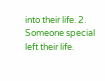into their life. 2. Someone special left their life.